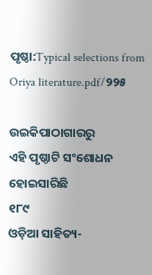ପୃଷ୍ଠା:Typical selections from Oriya literature.pdf/୨୨୫

ଉଇକିପାଠାଗାର‌ରୁ
ଏହି ପୃଷ୍ଠାଟି ସଂଶୋଧନ ହୋଇସାରିଛି
୧୮୯
ଓଡ଼ିଆ ସାହିତ୍ୟ-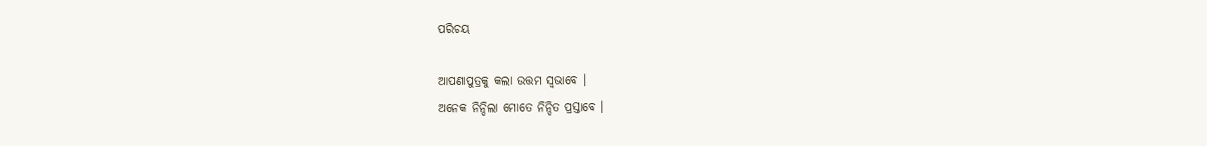ପରିଚୟ

ଆପଣାପୁତ୍ରକୁ କଲା ଉତ୍ତମ ସ୍ୱଭାବେ ।
ଅନେକ ନିନ୍ଦିଲା ମୋତେ ନିନ୍ଦିତ ପ୍ରସ୍ତାବେ ।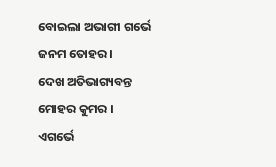ବୋଇଲା ଅଭାଗୀ ଗର୍ଭେ ଜନମ ତୋହର ।
ଦେଖ ଅତିଭାଗ୍ୟବନ୍ତ ମୋହର କୁମର ।
ଏଗର୍ଭେ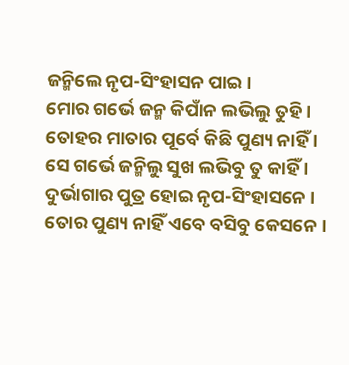ଜନ୍ମିଲେ ନୃପ-ସିଂହାସନ ପାଇ ।
ମୋର ଗର୍ଭେ ଜନ୍ମ କିପାଁନ ଲଭିଲୁ ତୁହି ।
ତୋହର ମାତାର ପୂର୍ବେ କିଛି ପୁଣ୍ୟ ନାହିଁ ।
ସେ ଗର୍ଭେ ଜନ୍ମିଲୁ ସୁଖ ଲଭିବୁ ତୁ କାହିଁ ।
ଦୁର୍ଭାଗାର ପୁତ୍ର ହୋଇ ନୃପ-ସିଂହାସନେ ।
ତୋର ପୁଣ୍ୟ ନାହିଁ ଏବେ ବସିବୁ କେସନେ ।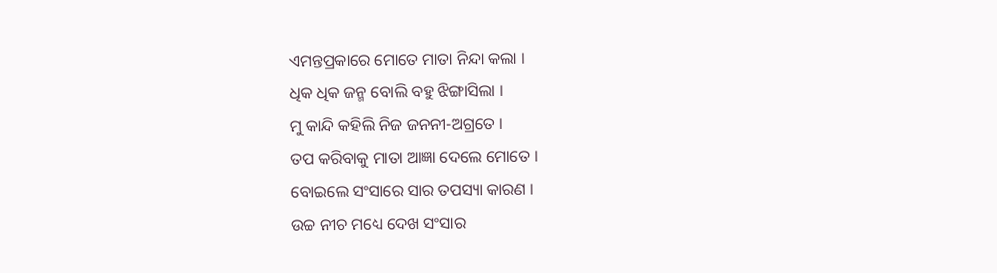ଏମ‌ନ୍ତପ୍ରକାରେ ମୋତେ ମାତା ନିନ୍ଦା କଲା ।
ଧିକ ଧିକ ଜନ୍ମ ବୋଲି ବ‌ହୁ ଝିଙ୍ଗାସିଲା ।
ମୁ କାନ୍ଦି କ‌ହିଲି ନିଜ ଜନନୀ-ଅଗ୍ରତେ ।
ତପ କରିବାକୁ ମାତା ଆଜ୍ଞା ଦେଲେ ମୋତେ ।
ବୋଇଲେ ସଂସାରେ ସାର ତପସ୍ୟା କାରଣ ।
ଉଚ୍ଚ ନୀଚ ମଧ୍ୟେ ଦେଖ ସଂସାର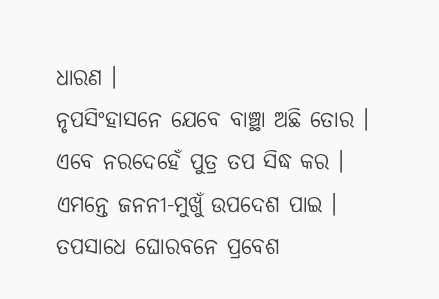ଧାରଣ ।
ନୃପସିଂହାସନେ ଯେବେ ବାଞ୍ଛା ଅଛି ତୋର ।
ଏବେ ନରଦେହେଁ ପୁତ୍ର ତପ ସିଦ୍ଧ କର ।
ଏମ‌ନ୍ତେ ଜନନୀ-ମୁଖୁଁ ଉପଦେଶ ପାଇ ।
ତପସାଧେ ଘୋରବନେ ପ୍ରବେଶ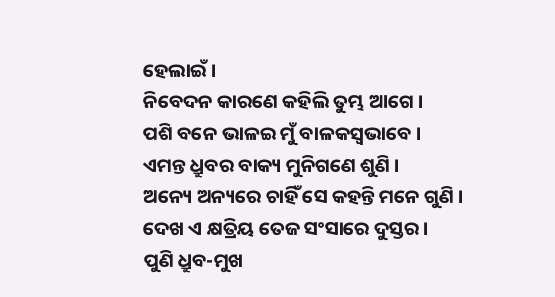ହେଲାଇଁ ।
ନିବେଦନ କାରଣେ କ‌ହିଲି ତୁମ୍ଭ ଆଗେ ।
ପଶି ବନେ ଭାଳଇ ମୁଁ ବାଳକସ୍ୱଭାବେ ।
ଏମନ୍ତ ଧ୍ରୁବର ବାକ୍ୟ ମୁନିଗଣେ ଶୁଣି ।
ଅନ୍ୟେ ଅନ୍ୟରେ ଚାହିଁ ସେ କ‌ହ‌ନ୍ତି ମନେ ଗୁଣି ।
ଦେଖ ଏ କ୍ଷତ୍ରିୟ ତେଜ ସଂସାରେ ଦୁସ୍ତର ।
ପୁଣି ଧ୍ରୁବ-ମୁଖ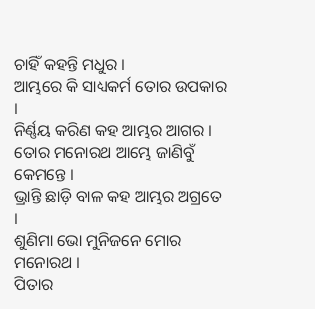ଚାହିଁ ‌କ‌ହ‌ନ୍ତି ମଧୁର ।
ଆମ୍ଭରେ କି ସାଧ୍ୟକର୍ମ ତୋର ଉପକାର ।
ନିର୍ଣ୍ଣୟ କରିଣ କ‌ହ ଆମ୍ଭର ଆଗର ।
ତୋର ମନୋରଥ ଆମ୍ଭେ ଜାଣିବୁଁ କେମନ୍ତେ ।
ଭ୍ରାନ୍ତି ଛାଡ଼ି ବାଳ କ‌ହ ଆମ୍ଭର ଅଗ୍ରତେ ।
ଶୁଣିମା ଭୋ ମୁନିଜନେ ମୋର ମନୋରଥ ।
ପିତାର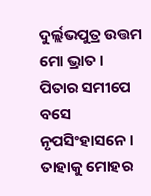ଦୁର୍ଲ୍ଲଭପୁତ୍ର ଉତ୍ତମ ମୋ ଭ୍ରାତ ।
ପିତାର ସମୀପେ ବସେ ନୃପସିଂହାସନେ ।
ତାହାକୁ ମୋହର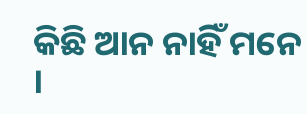କିଛି ଆନ ନାହିଁ ମନେ ।